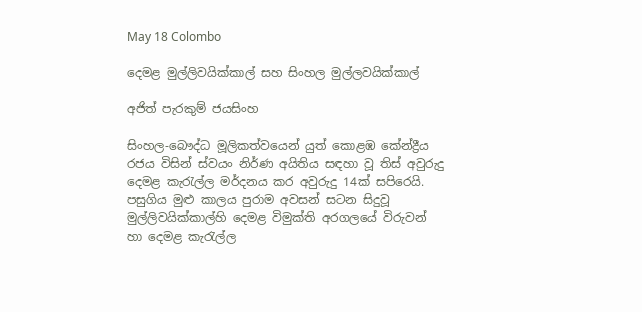May 18 Colombo

දෙමළ මුල්ලිවයික්කාල් සහ සිංහල මුල්ලවයික්කාල්

අජිත් පැරකුම් ජයසිංහ

සිංහල-බෞද්ධ මූලිකත්වයෙන් යුත් කොළඹ කේන්ද්‍රීය රජය විසින් ස්වයං නිර්ණ අයිතිය සඳහා වූ තිස් අවුරුදු දෙමළ කැරැල්ල මර්දනය කර අවුරුදු 14ක් සපිරෙයි. පසුගිය මුළු කාලය පුරාම අවසන් සටන සිදුවූ මුල්ලිවයික්කාල්හි දෙමළ විමුක්ති අරගලයේ විරුවන් හා දෙමළ කැරැල්ල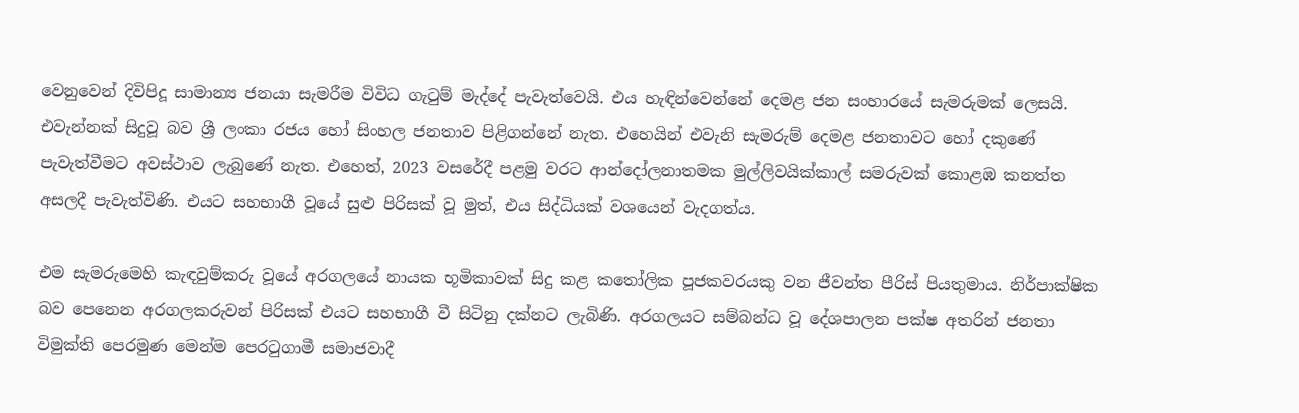වෙනුවෙන් දිවිපිදූ සාමාන්‍ය ජනයා සැමරීම විවිධ ගැටුම් මැද්දේ පැවැත්වෙයි. එය හැඳින්වෙන්නේ දෙමළ ජන සංහාරයේ සැමරුමක් ලෙසයි. එවැන්නක් සිදුවූ බව ශ්‍රී ලංකා රජය හෝ සිංහල ජනතාව පිළිගන්නේ නැත. එහෙයින් එවැනි සැමරුම් දෙමළ ජනතාවට හෝ දකුණේ පැවැත්වීමට අවස්ථාව ලැබුණේ නැත. එහෙත්, 2023 වසරේදී පළමු වරට ආන්දෝලනාතමක මුල්ලිවයික්කාල් සමරුවක් කොළඹ කනත්ත අසලදී පැවැත්විණි. එයට සහභාගී වූයේ සුළු පිරිසක් වූ මුත්, එය සිද්ධියක් වශයෙන් වැදගත්ය.

එම සැමරුමෙහි කැඳවුම්කරු වූයේ අරගලයේ නායක භූමිකාවක් සිදු කළ කතෝලික පූජකවරයකු වන ජීවන්ත පීරිස් පියතුමාය. නිර්පාක්ෂික බව පෙනෙන අරගලකරුවන් පිරිසක් එයට සහභාගී වී සිටිනු දක්නට ලැබිණි. අරගලයට සම්බන්ධ වූ දේශපාලන පක්ෂ අතරින් ජනතා විමුක්ති පෙරමුණ මෙන්ම පෙරටුගාමී සමාජවාදී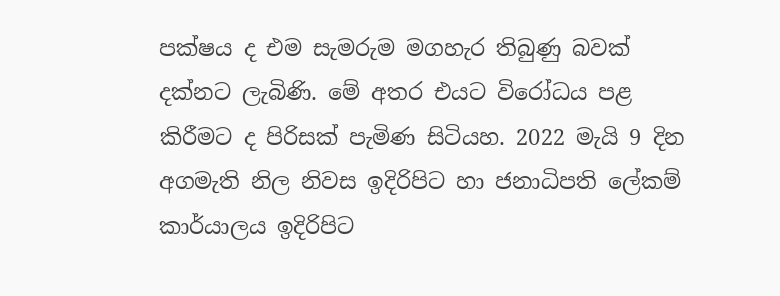පක්ෂය ද එම සැමරුම මගහැර තිබුණු බවක් දක්නට ලැබිණි. මේ අතර එයට විරෝධය පළ කිරීමට ද පිරිසක් පැමිණ සිටියහ. 2022 මැයි 9 දින අගමැති නිල නිවස ඉදිරිපිට හා ජනාධිපති ලේකම් කාර්යාලය ඉදිරිපිට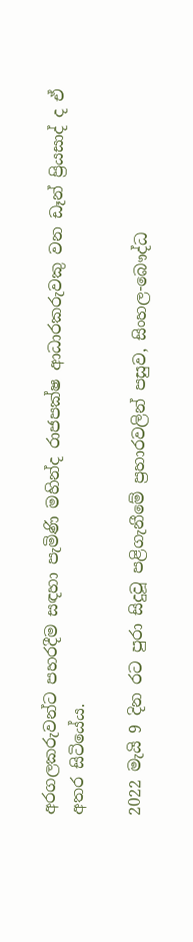අරගලකරුවන්ට පහරදීම සඳහා පැමිණි මහින්ද රාජපක්ෂ ආධාරකරුවකු වන ඩෑන් ප්‍රියසාද් ද ඒ අතර සිටියේය.

2022 මැයි 9 දින රට පුරා සිදුවූ පළිගැනීමේ ප්‍රහාරවලින් පසුව, සිංහල-බෞද්ධ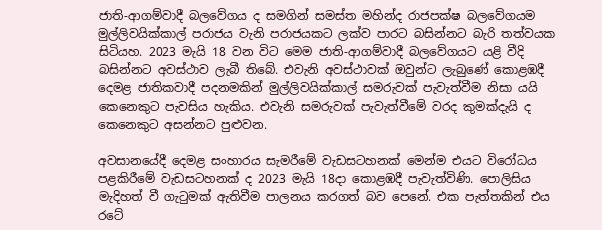ජාති-ආගම්වාදී බලවේගය ද සමගින් සමස්ත මහින්ද රාජපක්ෂ බලවේගයම මුල්ලිවයික්කාල් පරාජය වැනි පරාජයකට ලක්ව පාරට බසින්නට බැරි තත්වයක සිටියහ. 2023 මැයි 18 වන විට මෙම ජාති-ආගම්වාදී බලවේගයට යළි වීදි බසින්නට අවස්ථාව ලැබී තිබේ. එවැනි අවස්ථාවක් ඔවුන්ට ලැබුණේ කොළඹදී දෙමළ ජාතිකවාදී පදනමකින් මුල්ලිවයික්කාල් සමරුවක් පැවැත්වීම නිසා යයි කෙනෙකුට පැවසිය හැකිය. එවැනි සමරුවක් පැවැත්වීමේ වරද කුමක්දැයි ද කෙනෙකුට අසන්නට පුළුවන.

අවසානයේදී දෙමළ සංහාරය සැමරීමේ වැඩසටහනක් මෙන්ම එයට විරෝධය පළකිරීමේ වැඩසටහනක් ද 2023 මැයි 18දා කොළඹදී පැවැත්විණි. පොලිසිය මැදිහත් වී ගැටුමක් ඇතිවීම පාලනය කරගත් බව පෙනේ. එක පැත්තකින් එය රටේ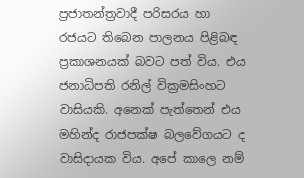ප්‍රජාතන්ත්‍රවාදී පරිසරය හා රජයට තිබෙන පාලනය පිළිබඳ ප්‍රකාශනයක් බවට පත් විය. එය ජනාධිපති රනිල් වික්‍රමසිංහට වාසියකි. අනෙක් පැත්තෙන් එය මහින්ද රාජපක්ෂ බලවේගයට ද වාසිදායක විය. අපේ කාලෙ නම්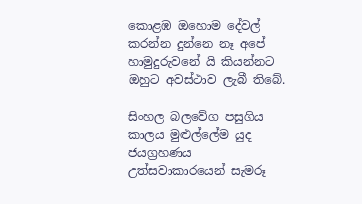කොළඹ ඔහොම දේවල් කරන්න දුන්නෙ නෑ අපේ හාමුදුරුවනේ යි කියන්නට ඔහුට අවස්ථාව ලැබී තිබේ.

සිංහල බලවේග පසුගිය කාලය මුළුල්ලේම යුද ජයග්‍රහණය උත්සවාකාරයෙන් සැමරූ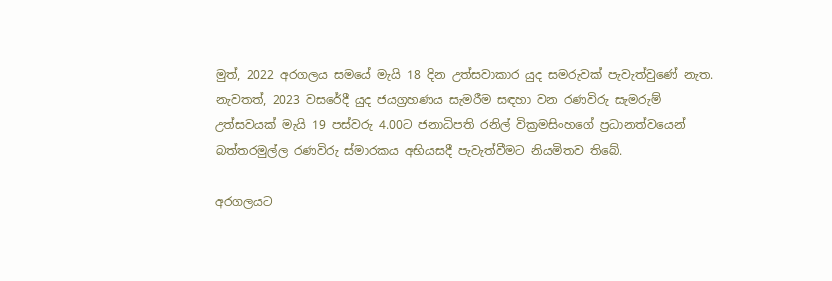මුත්, 2022 අරගලය සමයේ මැයි 18 දින උත්සවාකාර යුද සමරුවක් පැවැත්වුණේ නැත. නැවතත්, 2023 වසරේදී යුද ජයග්‍රහණය සැමරීම සඳහා වන රණවිරු සැමරුම් උත්සවයක් මැයි 19 පස්වරු 4.00ට ජනාධිපති රනිල් වික්‍රමසිංහගේ ප්‍රධානත්වයෙන් බත්තරමුල්ල රණවිරු ස්මාරකය අභියසදී පැවැත්වීමට නියමිතව තිබේ.

අරගලයට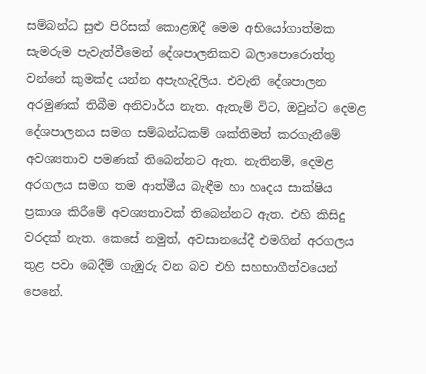සම්බන්ධ සුළු පිරිසක් කොළඹදී මෙම අභියෝගාත්මක සැමරුම පැවැත්වීමෙන් දේශපාලනිකව බලාපොරොත්තු වන්නේ කුමක්ද යන්න අපැහැදිලිය. එවැනි දේශපාලන අරමුණක් තිබීම අනිවාර්ය නැත. ඇතැම් විට, ඔවුන්ට දෙමළ දේශපාලනය සමග සම්බන්ධකම් ශක්තිමත් කරගැනීමේ අවශ්‍යතාව පමණක් තිබෙන්නට ඇත. නැතිනම්, දෙමළ අරගලය සමග තම ආත්මීය බැඳීම හා හෘදය සාක්ෂිය ප්‍රකාශ කිරීමේ අවශ්‍යතාවක් තිබෙන්නට ඇත. එහි කිසිදු වරදක් නැත. කෙසේ නමුත්, අවසානයේදී එමගින් අරගලය තුළ පවා බෙදීම් ගැඹුරු වන බව එහි සහභාගීත්වයෙන් පෙනේ.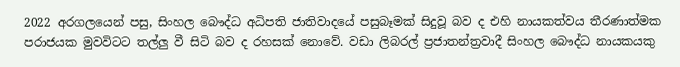2022 අරගලයෙන් පසු, සිංහල බෞද්ධ අධිපති ජාතිවාදයේ පසුබෑමක් සිදුවූ බව ද එහි නායකත්වය තීරණාත්මක පරාජයක මුවවිටට තල්ලු වී සිටි බව ද රහසක් නොවේ. වඩා ලිබරල් ප්‍රජාතන්ත්‍රවාදී සිංහල බෞද්ධ නායකයකු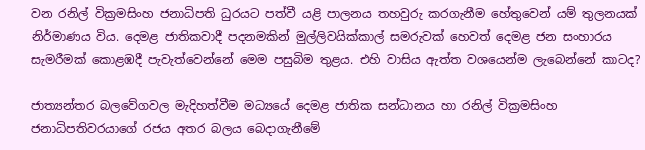වන රනිල් වික්‍රමසිංහ ජනාධිපති ධුරයට පත්වී යළි පාලනය තහවුරු කරගැනීම හේතුවෙන් යම් තුලනයක් නිර්මාණය විය. දෙමළ ජාතිකවාදී පදනමකින් මුල්ලිවයික්කාල් සමරුවක් හෙවත් දෙමළ ජන සංහාරය සැමරීමක් කොළඹදී පැවැත්වෙන්නේ මෙම පසුබිම තුළය. එහි වාසිය ඇත්ත වශයෙන්ම ලැබෙන්නේ කාටද?

ජාත්‍යන්තර බලවේගවල මැදිහත්වීම මධ්‍යයේ දෙමළ ජාතික සන්ධානය හා රනිල් වික්‍රමසිංහ ජනාධිපතිවරයාගේ රජය අතර බලය බෙදාගැනීමේ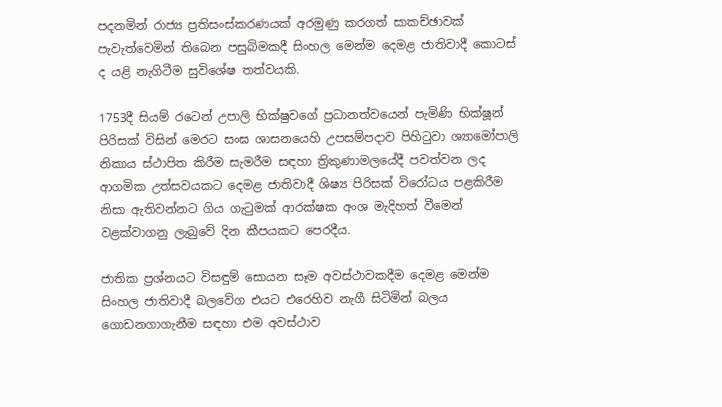පදනමින් රාජ්‍ය ප්‍රතිසංස්කරණයක් අරමුණු කරගත් සාකච්ඡාවක් පැවැත්වෙමින් තිබෙන පසුබිමකදී සිංහල මෙන්ම දෙමළ ජාතිවාදී කොටස් ද යළි නැගිටීම සුවිශේෂ තත්වයකි.

1753දී සියම් රටෙන් උපාලි භික්ෂුවගේ ප්‍රධානත්වයෙන් පැමිණි භික්ෂූන් පිරිසක් විසින් මෙරට සංඝ ශාසනයෙහි උපසම්පදාව පිහිටුවා ශ්‍යාමෝපාලි නිකාය ස්ථාපිත කිරීම සැමරීම සඳහා ත්‍රිකුණාමලයේදී පවත්වන ලද ආගමික උත්සවයකට දෙමළ ජාතිවාදී ශිෂ්‍ය පිරිසක් විරෝධය පළකිරීම නිසා ඇතිවන්නට ගිය ගැටුමක් ආරක්ෂක අංශ මැදිහත් වීමෙන් වළක්වාගනු ලැබුවේ දින කීපයකට පෙරදීය.

ජාතික ප්‍රශ්නයට විසඳුම් සොයන සෑම අවස්ථාවකදීම දෙමළ මෙන්ම සිංහල ජාතිවාදී බලවේග එයට එරෙහිව නැගී සිටිමින් බලය ගොඩනගාගැනීම සඳහා එම අවස්ථාව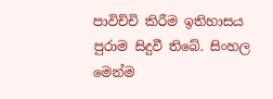පාවිච්චි කිරීම ඉතිහාසය පුරාම සිදුවී තිබේ. සිංහල මෙන්ම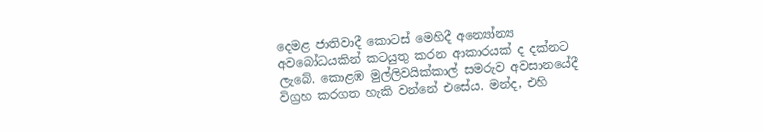දෙමළ ජාතිවාදී කොටස් මෙහිදී අන්‍යෝන්‍ය අවබෝධයකින් කටයුතු කරන ආකාරයක් ද දක්නට ලැබේ. කොළඹ මුල්ලිවයික්කාල් සමරුව අවසානයේදී විග්‍රහ කරගත හැකි වන්නේ එසේය. මන්ද, එහි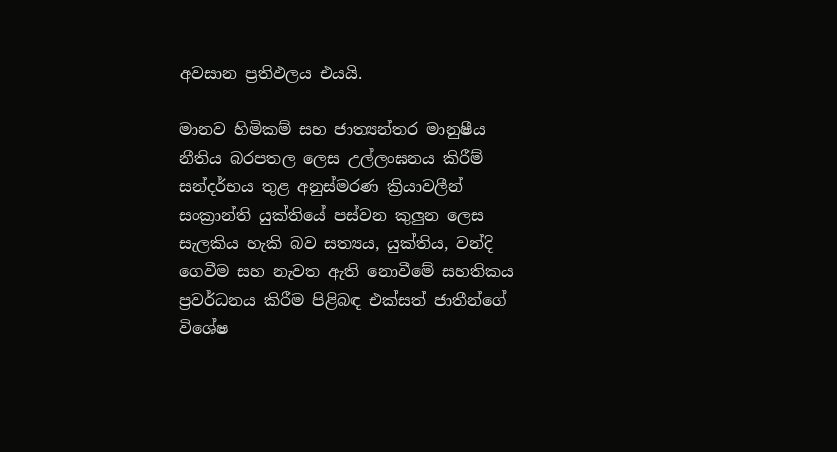අවසාන ප්‍රතිඵලය එයයි.

මානව හිමිකම් සහ ජාත්‍යන්තර මානුෂීය නීතිය බරපතල ලෙස උල්ලංඝනය කිරීම් සන්දර්භය තුළ අනුස්මරණ ක්‍රියාවලීන් සංක්‍රාන්ති යුක්තියේ පස්වන කුලුන ලෙස සැලකිය හැකි බව සත්‍යය, යුක්තිය, වන්දි ගෙවීම සහ නැවත ඇති නොවීමේ සහතිකය ප්‍රවර්ධනය කිරීම පිළිබඳ එක්සත් ජාතීන්ගේ විශේෂ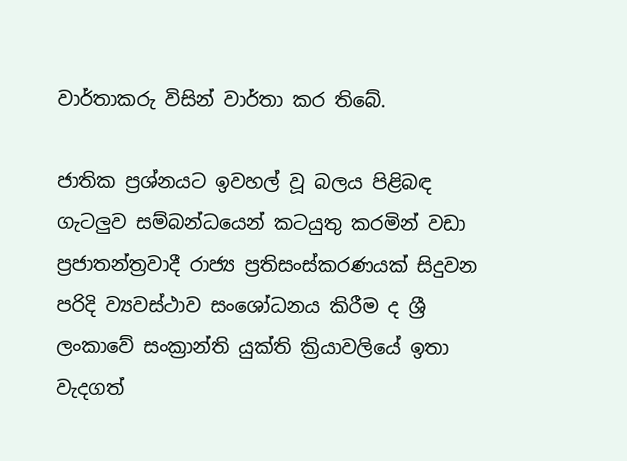වාර්තාකරු විසින් වාර්තා කර තිබේ.

ජාතික ප්‍රශ්නයට ඉවහල් වූ බලය පිළිබඳ ගැටලුව සම්බන්ධයෙන් කටයුතු කරමින් වඩා ප්‍රජාතන්ත්‍රවාදී රාජ්‍ය ප්‍රතිසංස්කරණයක් සිදුවන පරිදි ව්‍යවස්ථාව සංශෝධනය කිරීම ද ශ්‍රී ලංකාවේ සංක්‍රාන්ති යුක්ති ක්‍රියාවලියේ ඉතා වැදගත්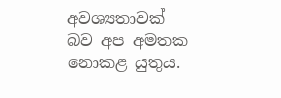අවශ්‍යතාවක් බව අප අමතක නොකළ යුතුය.